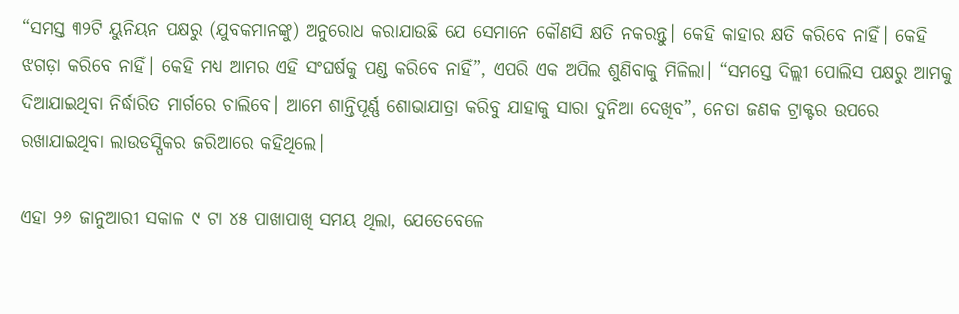“ସମସ୍ତ ୩୨ଟି ୟୁନିୟନ ପକ୍ଷରୁ (ଯୁବକମାନଙ୍କୁ) ଅନୁରୋଧ କରାଯାଉଛି ଯେ ସେମାନେ କୌଣସି କ୍ଷତି ନକରନ୍ତୁ। କେହି କାହାର କ୍ଷତି କରିବେ ନାହିଁ। କେହି ଝଗଡ଼ା କରିବେ ନାହିଁ। କେହି ମଧ୍ୟ ଆମର ଏହି ସଂଘର୍ଷକୁ ପଣ୍ଡ କରିବେ ନାହିଁ”, ଏପରି ଏକ ଅପିଲ ଶୁଣିବାକୁ ମିଳିଲା। “ସମସ୍ତେ ଦିଲ୍ଲୀ ପୋଲିସ ପକ୍ଷରୁ ଆମକୁ ଦିଆଯାଇଥିବା ନିର୍ଦ୍ଧାରିତ ମାର୍ଗରେ ଚାଲିବେ। ଆମେ ଶାନ୍ତିପୂର୍ଣ୍ଣ ଶୋଭାଯାତ୍ରା କରିବୁ ଯାହାକୁ ସାରା ଦୁନିଆ ଦେଖିବ”, ନେତା ଜଣକ ଟ୍ରାକ୍ଟର ଉପରେ ରଖାଯାଇଥିବା ଲାଉଡସ୍ପିକର ଜରିଆରେ କହିଥିଲେ।

ଏହା ୨୬ ଜାନୁଆରୀ ସକାଳ ୯ ଟା ୪୫ ପାଖାପାଖି ସମୟ ଥିଲା, ଯେତେବେଳେ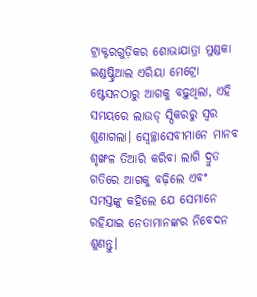ଟ୍ରାକ୍ଟରଗୁଡ଼ିକର ଶୋଭାଯାତ୍ରା ମୁଣ୍ଡକା ଇଣ୍ଡଷ୍ଟ୍ରିଆଲ ଏରିୟା ମେଟ୍ରୋ ଷ୍ଟେସନଠାରୁ ଆଗକୁ ବଢ଼ୁଥିଲା, ଏହି ସମୟରେ ଲାଉଡ୍ ସ୍ପିକରରୁ ସ୍ୱର ଶୁଣାଗଲା। ସ୍ୱେଚ୍ଛାସେବୀମାନେ ମାନବ ଶୃଙ୍ଖଳ ତିଆରି କରିବା ଲାଗି ଦ୍ରୁତ ଗତିରେ ଆଗକୁ ବଢ଼ିଲେ ଏବଂ ସମସ୍ତଙ୍କୁ କହିଲେ ଯେ ସେମାନେ ରହିଯାଇ ନେତାମାନଙ୍କର ନିବେଦନ ଶୁଣନ୍ତୁ।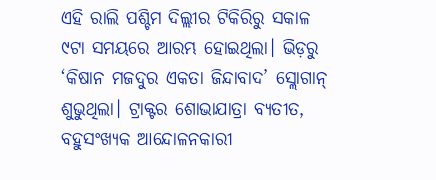ଏହି ରାଲି ପଶ୍ଚିମ ଦିଲ୍ଲୀର ଟିକିରିରୁ ସକାଳ ୯ଟା ସମୟରେ ଆରମ୍ଭ ହୋଇଥିଲା। ଭିଡ଼ରୁ ‘କିଷାନ ମଜଦୁର ଏକତା ଜିନ୍ଦାବାଦ’ ସ୍ଲୋଗାନ୍ ଶୁଭୁଥିଲା। ଟ୍ରାକ୍ଟର ଶୋଭାଯାତ୍ରା ବ୍ୟତୀତ, ବହୁସଂଖ୍ୟକ ଆନ୍ଦୋଳନକାରୀ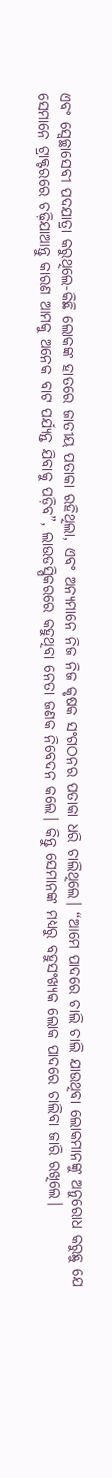ଏବଂ ସ୍ୱେଚ୍ଛାସେବୀ ପଦଯାତ୍ରା କରୁଥିଲେ-କିଛି ଲୋକଙ୍କ ହାତରେ ଜାତୀୟ ପତାକା ରହିଥିଲା, ଏବଂ ଅନ୍ୟମାନେ ନିଜ ନିଜ କୃଷକ ସଂଗଠନର ପତାକା ଧରି ଚାଲିଥିଲେ। “ଆମେ ପାଦରେ ଚାଲି ଚାଲି ଯାଉଥିବା ଲୋକମାନଙ୍କୁ ଅନୁରୋଧ କରୁଛୁ ଯେ ସେମାନେ ଟ୍ରାକ୍ଟରରେ ଚଢ଼ିଯାଆନ୍ତୁ କାରଣ ଆମକୁ ଅନେକ ବାଟ ପର୍ଯ୍ୟନ୍ତ ଯିବାକୁ ପଡ଼ିବ”, ଲାଉଡସ୍ପିକରରେ କହୁଥିବା ନେତା ଜଣକ ନିବେଦନ କଲେ। କିନ୍ତୁ ସେମାନଙ୍କ ମଧ୍ୟରୁ ବହୁସଂଖ୍ୟକ ଲୋକ ପାଦରେ ଚାଲିବା ଜାରି ରଖିଲେ।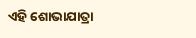ଏହି ଶୋଭାଯାତ୍ରା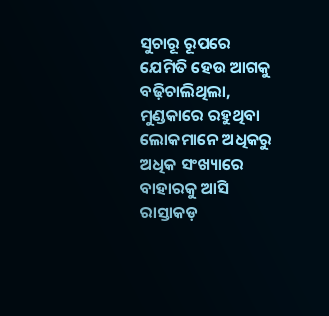ସୁଚାରୂ ରୂପରେ ଯେମିତି ହେଉ ଆଗକୁ ବଢ଼ିଚାଲିଥିଲା, ମୁଣ୍ଡକାରେ ରହୁଥିବା ଲୋକମାନେ ଅଧିକରୁ ଅଧିକ ସଂଖ୍ୟାରେ ବାହାରକୁ ଆସି ରାସ୍ତାକଡ଼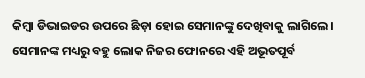କିମ୍ବା ଡିଭାଇଡର ଉପରେ ଛିଡ଼ା ହୋଇ ସେମାନଙ୍କୁ ଦେଖିବାକୁ ଲାଗିଲେ। ସେମାନଙ୍କ ମଧ୍ୟରୁ ବହୁ ଲୋକ ନିଜର ଫୋନରେ ଏହି ଅଭୂତପୂର୍ବ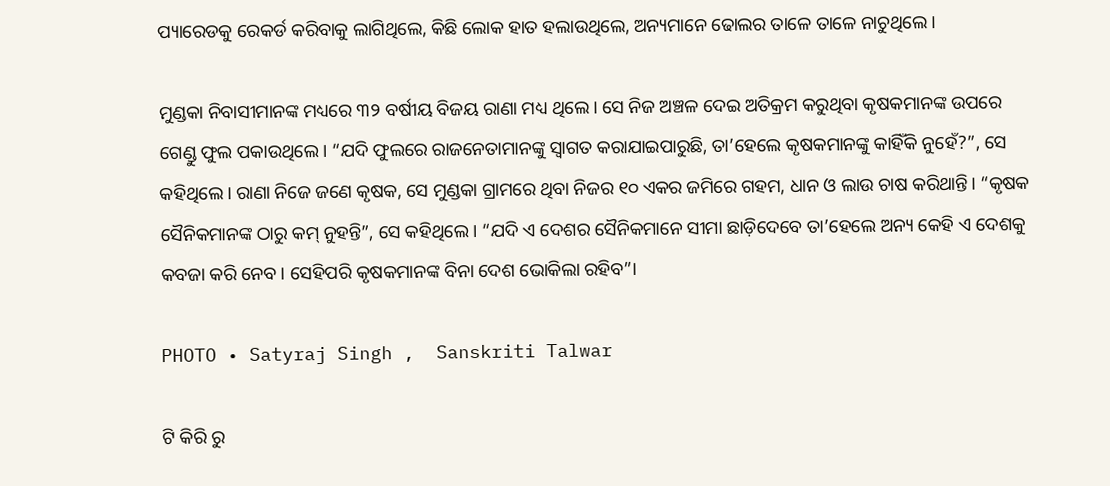ପ୍ୟାରେଡକୁ ରେକର୍ଡ କରିବାକୁ ଲାଗିଥିଲେ, କିଛି ଲୋକ ହାତ ହଲାଉଥିଲେ, ଅନ୍ୟମାନେ ଢୋଲର ତାଳେ ତାଳେ ନାଚୁଥିଲେ।

ମୁଣ୍ଡକା ନିବାସୀମାନଙ୍କ ମଧ୍ୟରେ ୩୨ ବର୍ଷୀୟ ବିଜୟ ରାଣା ମଧ୍ୟ ଥିଲେ। ସେ ନିଜ ଅଞ୍ଚଳ ଦେଇ ଅତିକ୍ରମ କରୁଥିବା କୃଷକମାନଙ୍କ ଉପରେ ଗେଣ୍ଡୁ ଫୁଲ ପକାଉଥିଲେ। “ଯଦି ଫୁଲରେ ରାଜନେତାମାନଙ୍କୁ ସ୍ୱାଗତ କରାଯାଇପାରୁଛି, ତା’ହେଲେ କୃଷକମାନଙ୍କୁ କାହିଁକି ନୁହେଁ?”, ସେ କହିଥିଲେ। ରାଣା ନିଜେ ଜଣେ କୃଷକ, ସେ ମୁଣ୍ଡକା ଗ୍ରାମରେ ଥିବା ନିଜର ୧୦ ଏକର ଜମିରେ ଗହମ, ଧାନ ଓ ଲାଉ ଚାଷ କରିଥାନ୍ତି। “କୃଷକ ସୈନିକମାନଙ୍କ ଠାରୁ କମ୍ ନୁହନ୍ତି”, ସେ କହିଥିଲେ। “ଯଦି ଏ ଦେଶର ସୈନିକମାନେ ସୀମା ଛାଡ଼ିଦେବେ ତା’ହେଲେ ଅନ୍ୟ କେହି ଏ ଦେଶକୁ କବଜା କରି ନେବ। ସେହିପରି କୃଷକମାନଙ୍କ ବିନା ଦେଶ ଭୋକିଲା ରହିବ”।

PHOTO • Satyraj Singh ,  Sanskriti Talwar

ଟି କିରି ରୁ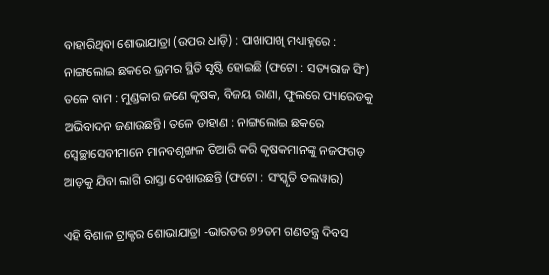ବାହାରିଥିବା ଶୋଭାଯାତ୍ରା (ଉପର ଧାଡ଼ି) : ପାଖାପାଖି ମଧ୍ୟାହ୍ନରେ : ନାଙ୍ଗଲୋଇ ଛକରେ ଭ୍ରମର ସ୍ଥିତି ସୃଷ୍ଟି ହୋଇଛି (ଫଟୋ : ସତ୍ୟରାଜ ସିଂ) ତଳେ ବାମ : ମୁଣ୍ଡକାର ଜଣେ କୃଷକ, ବିଜୟ ରାଣା, ଫୁଲରେ ପ୍ୟାରେଡକୁ ଅଭିବାଦନ ଜଣାଉଛନ୍ତି। ତଳେ ଡାହାଣ : ନାଙ୍ଗଲୋଇ ଛକରେ ସ୍ୱେଚ୍ଛାସେବୀମାନେ ମାନବଶୃଙ୍ଖଳ ତିଆରି କରି କୃଷକମାନଙ୍କୁ ନଜଫଗଡ଼ ଆଡ଼କୁ ଯିବା ଲାଗି ରାସ୍ତା ଦେଖାଉଛନ୍ତି (ଫଟୋ : ସଂସ୍କୃତି ତଲୱାର)

ଏହି ବିଶାଳ ଟ୍ରାକ୍ଟର ଶୋଭାଯାତ୍ରା -ଭାରତର ୭୨ତମ ଗଣତନ୍ତ୍ର ଦିବସ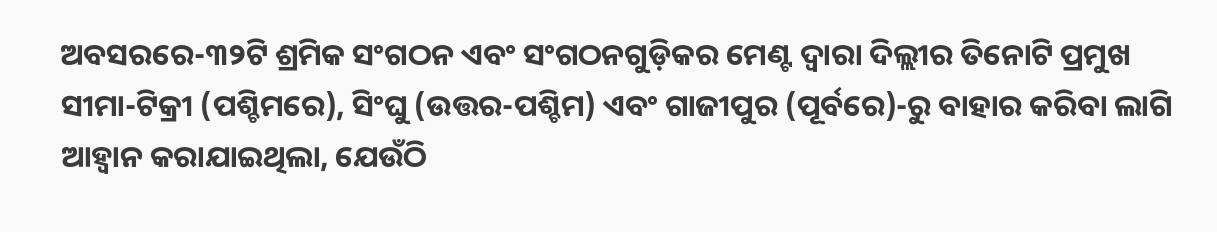ଅବସରରେ-୩୨ଟି ଶ୍ରମିକ ସଂଗଠନ ଏବଂ ସଂଗଠନଗୁଡ଼ିକର ମେଣ୍ଟ ଦ୍ୱାରା ଦିଲ୍ଲୀର ତିନୋଟି ପ୍ରମୁଖ ସୀମା-ଟିକ୍ରୀ (ପଶ୍ଚିମରେ), ସିଂଘୁ (ଉତ୍ତର-ପଶ୍ଚିମ) ଏବଂ ଗାଜୀପୁର (ପୂର୍ବରେ)-ରୁ ବାହାର କରିବା ଲାଗି  ଆହ୍ୱାନ କରାଯାଇଥିଲା, ଯେଉଁଠି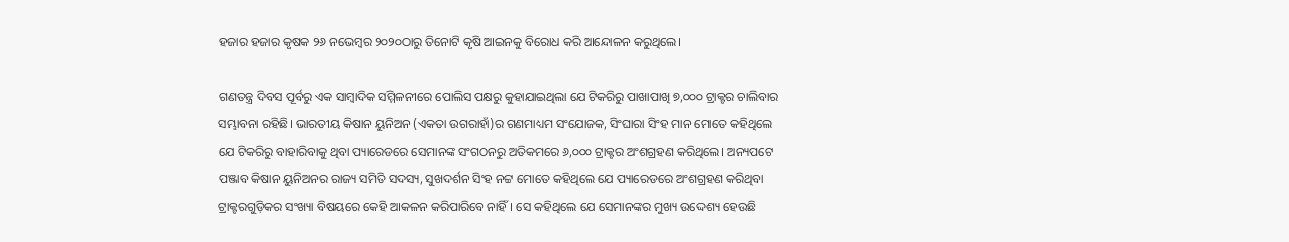ହଜାର ହଜାର କୃଷକ ୨୬ ନଭେମ୍ବର ୨୦୨୦ଠାରୁ ତିନୋଟି କୃଷି ଆଇନକୁ ବିରୋଧ କରି ଆନ୍ଦୋଳନ କରୁଥିଲେ।

ଗଣତନ୍ତ୍ର ଦିବସ ପୂର୍ବରୁ ଏକ ସାମ୍ବାଦିକ ସମ୍ମିଳନୀରେ ପୋଲିସ ପକ୍ଷରୁ କୁହାଯାଇଥିଲା ଯେ ଟିକରିରୁ ପାଖାପାଖି ୭,୦୦୦ ଟ୍ରାକ୍ଟର ଚାଲିବାର ସମ୍ଭାବନା ରହିଛି। ଭାରତୀୟ କିଷାନ ୟୁନିଅନ (ଏକତା ଉଗରାହାଁ)ର ଗଣମାଧ୍ୟମ ସଂଯୋଜକ, ସିଂଘାରା ସିଂହ ମାନ ମୋତେ କହିଥିଲେ ଯେ ଟିକରିରୁ ବାହାରିବାକୁ ଥିବା ପ୍ୟାରେଡରେ ସେମାନଙ୍କ ସଂଗଠନରୁ ଅତିକମରେ ୬,୦୦୦ ଟ୍ରାକ୍ଟର ଅଂଶଗ୍ରହଣ କରିଥିଲେ। ଅନ୍ୟପଟେ ପଞ୍ଜାବ କିଷାନ ୟୁନିଅନର ରାଜ୍ୟ ସମିତି ସଦସ୍ୟ, ସୁଖଦର୍ଶନ ସିଂହ ନଟ୍ଟ ମୋତେ କହିଥିଲେ ଯେ ପ୍ୟାରେଡରେ ଅଂଶଗ୍ରହଣ କରିଥିବା ଟ୍ରାକ୍ଟରଗୁଡ଼ିକର ସଂଖ୍ୟା ବିଷୟରେ କେହି ଆକଳନ କରିପାରିବେ ନାହିଁ। ସେ କହିଥିଲେ ଯେ ସେମାନଙ୍କର ମୁଖ୍ୟ ଉଦ୍ଦେଶ୍ୟ ହେଉଛି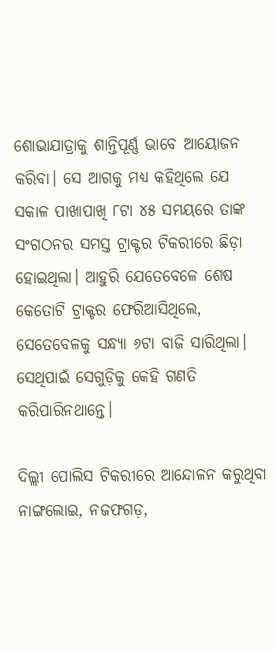ଶୋଭାଯାତ୍ରାକୁ ଶାନ୍ତିପୂର୍ଣ୍ଣ ଭାବେ ଆୟୋଜନ କରିବା। ସେ ଆଗକୁ ମଧ୍ୟ କହିଥିଲେ ଯେ ସକାଳ ପାଖାପାଖି ୮ଟା ୪୫ ସମୟରେ ତାଙ୍କ ସଂଗଠନର ସମସ୍ତ ଟ୍ରାକ୍ଟର ଟିକରୀରେ ଛିଡ଼ା ହୋଇଥିଲା। ଆହୁରି ଯେତେବେଳେ ଶେଷ କେତୋଟି ଟ୍ରାକ୍ଟର ଫେରିଆସିଥିଲେ, ସେତେବେଳକୁ ସନ୍ଧ୍ୟା ୬ଟା ବାଜି ସାରିଥିଲା। ସେଥିପାଇଁ ସେଗୁଡ଼ିକୁ କେହି ଗଣତି କରିପାରିନଥାନ୍ତେ।

ଦିଲ୍ଲୀ ପୋଲିସ ଟିକରୀରେ ଆନ୍ଦୋଳନ କରୁଥିବା ନାଙ୍ଗଲୋଇ, ନଜଫଗଡ଼,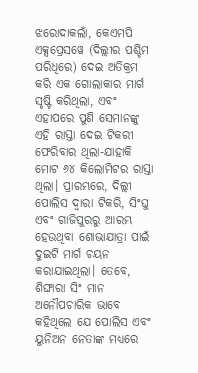ଝରୋଦାକଲାଁ, କେଏମପି ଏକ୍ସପ୍ରେସୱେ (ଦିଲ୍ଲୀର ପଶ୍ଚିମ ପରିଧିରେ) ଦେଇ ଅତିକ୍ରମ କରି ଏକ ଗୋଲାକାର ମାର୍ଗ ସୃଷ୍ଟି କରିଥିଲା, ଏବଂ ଏହାପରେ ପୁଣି ସେମାନଙ୍କୁ ଏହି ରାସ୍ତା ଦେଇ ଟିକରୀ ଫେରିବାର ଥିଲା-ଯାହାକି ମୋଟ ୬୪ କିଲୋମିଟର ରାସ୍ତା ଥିଲା। ପ୍ରାରମ୍ଭରେ, ଦିଲ୍ଲୀ ପୋଲିସ ଦ୍ୱାରା ଟିକରି, ସିଂଘୁ ଏବଂ ଗାଜିପୁରରୁ ଆରମ୍ଭ ହେଉଥିବା ଶୋଭାଯାତ୍ରା ପାଇଁ ଦୁଇଟି ମାର୍ଗ ଚୟନ କରାଯାଇଥିଲା। ତେବେ, ଶିଙ୍ଘାରା ସିଂ ମାନ ଅନୌପଚାରିକ ଭାବେ କହିଥିଲେ ଯେ ପୋଲିସ ଏବଂ ୟୁନିଅନ ନେତାଙ୍କ ମଧ୍ୟରେ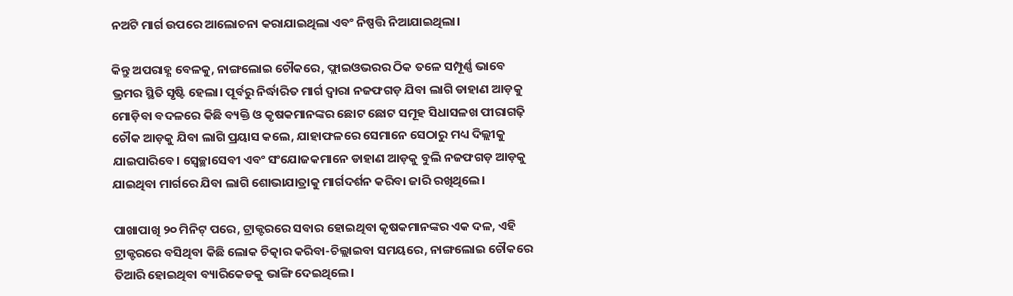ନଅଟି ମାର୍ଗ ଉପରେ ଆଲୋଚନା କରାଯାଇଥିଲା ଏବଂ ନିଷ୍ପତ୍ତି ନିଆଯାଇଥିଲା।

କିନ୍ତୁ ଅପରାହ୍ଣ ବେଳକୁ, ନାଙ୍ଗଲୋଇ ଚୌକରେ, ଫ୍ଲାଇଓଭରର ଠିକ ତଳେ ସମ୍ପୂର୍ଣ୍ଣ ଭାବେ ଭ୍ରମର ସ୍ଥିତି ସୃଷ୍ଟି ହେଲା। ପୂର୍ବରୁ ନିର୍ଦ୍ଧାରିତ ମାର୍ଗ ଦ୍ୱାରା ନଜଫଗଡ଼ ଯିବା ଲାଗି ଡାହାଣ ଆଡ଼କୁ ମୋଡ଼ିବା ବଦଳରେ କିଛି ବ୍ୟକ୍ତି ଓ କୃଷକମାନଙ୍କର ଛୋଟ ଛୋଟ ସମୂହ ସିଧାସଳଖ ପୀରାଗଢ଼ି ଚୌକ ଆଡ଼କୁ ଯିବା ଲାଗି ପ୍ରୟାସ କଲେ, ଯାହାଫଳରେ ସେମାନେ ସେଠାରୁ ମଧ୍ୟ ଦିଲ୍ଲୀକୁ ଯାଇପାରିବେ। ସ୍ୱେଚ୍ଛାସେବୀ ଏବଂ ସଂଯୋଜକମାନେ ଡାହାଣ ଆଡ଼କୁ ବୁଲି ନଜଫଗଡ଼ ଆଡ଼କୁ ଯାଇଥିବା ମାର୍ଗରେ ଯିବା ଲାଗି ଶୋଭାଯାତ୍ରାକୁ ମାର୍ଗଦର୍ଶନ କରିବା ଜାରି ରଖିଥିଲେ।

ପାଖାପାଖି ୨୦ ମିନିଟ୍ ପରେ, ଟ୍ରାକ୍ଟରରେ ସବାର ହୋଇଥିବା କୃଷକମାନଙ୍କର ଏକ ଦଳ, ଏହି ଟ୍ରାକ୍ଟରରେ ବସିଥିବା କିଛି ଲୋକ ଚିତ୍କାର କରିବା-ଚିଲ୍ଲାଇବା ସମୟରେ, ନାଙ୍ଗଲୋଇ ଚୌକରେ ତିଆରି ହୋଇଥିବା ବ୍ୟାରିକେଡକୁ ଭାଙ୍ଗି ଦେଇଥିଲେ।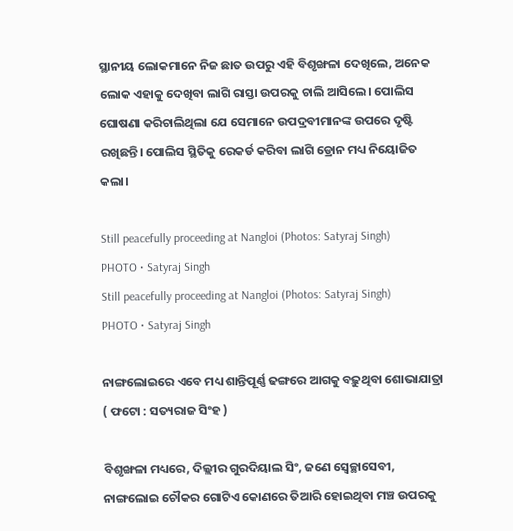ସ୍ଥାନୀୟ ଲୋକମାନେ ନିଜ ଛାତ ଉପରୁ ଏହି ବିଶୃଙ୍ଖଳା ଦେଖିଲେ, ଅନେକ ଲୋକ ଏହାକୁ ଦେଖିବା ଲାଗି ରାସ୍ତା ଉପରକୁ ଚାଲି ଆସିଲେ। ପୋଲିସ ଘୋଷଣା କରିଚାଲିଥିଲା ଯେ ସେମାନେ ଉପଦ୍ରବୀମାନଙ୍କ ଉପରେ ଦୃଷ୍ଟି ରଖିଛନ୍ତି। ପୋଲିସ ସ୍ଥିତିକୁ ରେକର୍ଡ କରିବା ଲାଗି ଡ୍ରୋନ ମଧ୍ୟ ନିୟୋଜିତ କଲା।

Still peacefully proceeding at Nangloi (Photos: Satyraj Singh)
PHOTO • Satyraj Singh
Still peacefully proceeding at Nangloi (Photos: Satyraj Singh)
PHOTO • Satyraj Singh

ନାଙ୍ଗଲୋଇରେ ଏବେ ମଧ୍ୟ ଶାନ୍ତିପୂର୍ଣ୍ଣ ଢଙ୍ଗରେ ଆଗକୁ ବଢ଼ୁଥିବା ଶୋଭାଯାତ୍ରା ( ଫଟୋ : ସତ୍ୟରାଜ ସିଂହ )

ବିଶୃଙ୍ଖଳା ମଧ୍ୟରେ, ଦିଲ୍ଲୀର ଗୁରଦିୟାଲ ସିଂ, ଜଣେ ସ୍ୱେଚ୍ଛାସେବୀ, ନାଙ୍ଗଲୋଇ ଚୌକର ଗୋଟିଏ କୋଣରେ ତିଆରି ହୋଇଥିବା ମଞ୍ଚ ଉପରକୁ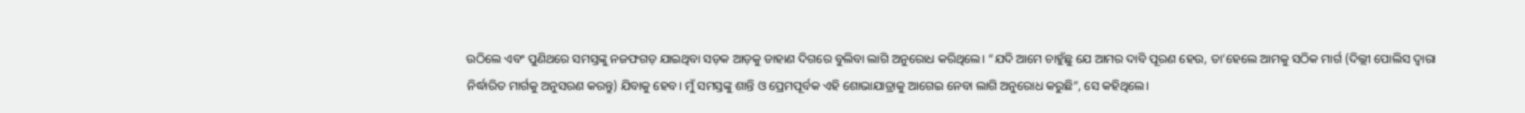ଉଠିଲେ ଏବଂ ପୁଣିଥରେ ସମସ୍ତଙ୍କୁ ନଜଫଗଡ଼ ଯାଇଥିବା ସଡ଼କ ଆଡ଼କୁ ଡାହାଣ ଦିଗରେ ବୁଲିବା ଲାଗି ଅନୁରୋଧ କରିଥିଲେ। “ଯଦି ଆମେ ଚାହୁଁଛୁ ଯେ ଆମର ଦାବି ପୂରଣ ହେଉ, ତା’ହେଲେ ଆମକୁ ସଠିକ ମାର୍ଗ (ଦିଲ୍ଲୀ ପୋଲିସ ଦ୍ୱାରା ନିର୍ଦ୍ଧାରିତ ମାର୍ଗକୁ ଅନୁସରଣ କରନ୍ତୁ) ଯିବାକୁ ହେବ। ମୁଁ ସମସ୍ତଙ୍କୁ ଶାନ୍ତି ଓ ପ୍ରେମପୂର୍ବକ ଏହି ଶୋଭାଯାତ୍ରାକୁ ଆଗେଇ ନେବା ଲାଗି ଅନୁରୋଧ କରୁଛି”, ସେ କହିଥିଲେ।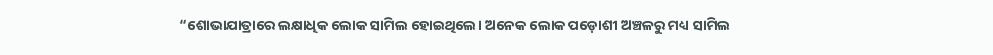“ଶୋଭାଯାତ୍ରାରେ ଲକ୍ଷାଧିକ ଲୋକ ସାମିଲ ହୋଇଥିଲେ। ଅନେକ ଲୋକ ପଡ଼ୋଶୀ ଅଞ୍ଚଳରୁ ମଧ୍ୟ ସାମିଲ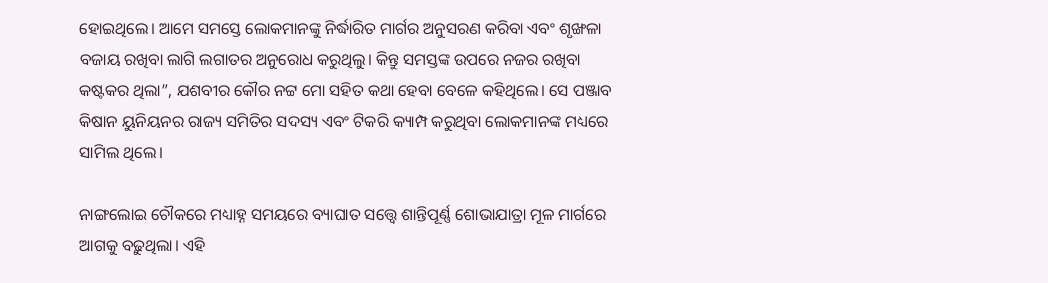ହୋଇଥିଲେ। ଆମେ ସମସ୍ତେ ଲୋକମାନଙ୍କୁ ନିର୍ଦ୍ଧାରିତ ମାର୍ଗର ଅନୁସରଣ କରିବା ଏବଂ ଶୃଙ୍ଖଳା ବଜାୟ ରଖିବା ଲାଗି ଲଗାତର ଅନୁରୋଧ କରୁଥିଲୁ। କିନ୍ତୁ ସମସ୍ତଙ୍କ ଉପରେ ନଜର ରଖିବା କଷ୍ଟକର ଥିଲା”, ଯଶବୀର କୌର ନଟ୍ଟ ମୋ ସହିତ କଥା ହେବା ବେଳେ କହିଥିଲେ। ସେ ପଞ୍ଜାବ କିଷାନ ୟୁନିୟନର ରାଜ୍ୟ ସମିତିର ସଦସ୍ୟ ଏବଂ ଟିକରି କ୍ୟାମ୍ପ କରୁଥିବା ଲୋକମାନଙ୍କ ମଧ୍ୟରେ ସାମିଲ ଥିଲେ।

ନାଙ୍ଗଲୋଇ ଚୌକରେ ମଧ୍ୟାହ୍ନ ସମୟରେ ବ୍ୟାଘାତ ସତ୍ତ୍ୱେ ଶାନ୍ତିପୂର୍ଣ୍ଣ ଶୋଭାଯାତ୍ରା ମୂଳ ମାର୍ଗରେ ଆଗକୁ ବଢ଼ୁଥିଲା। ଏହି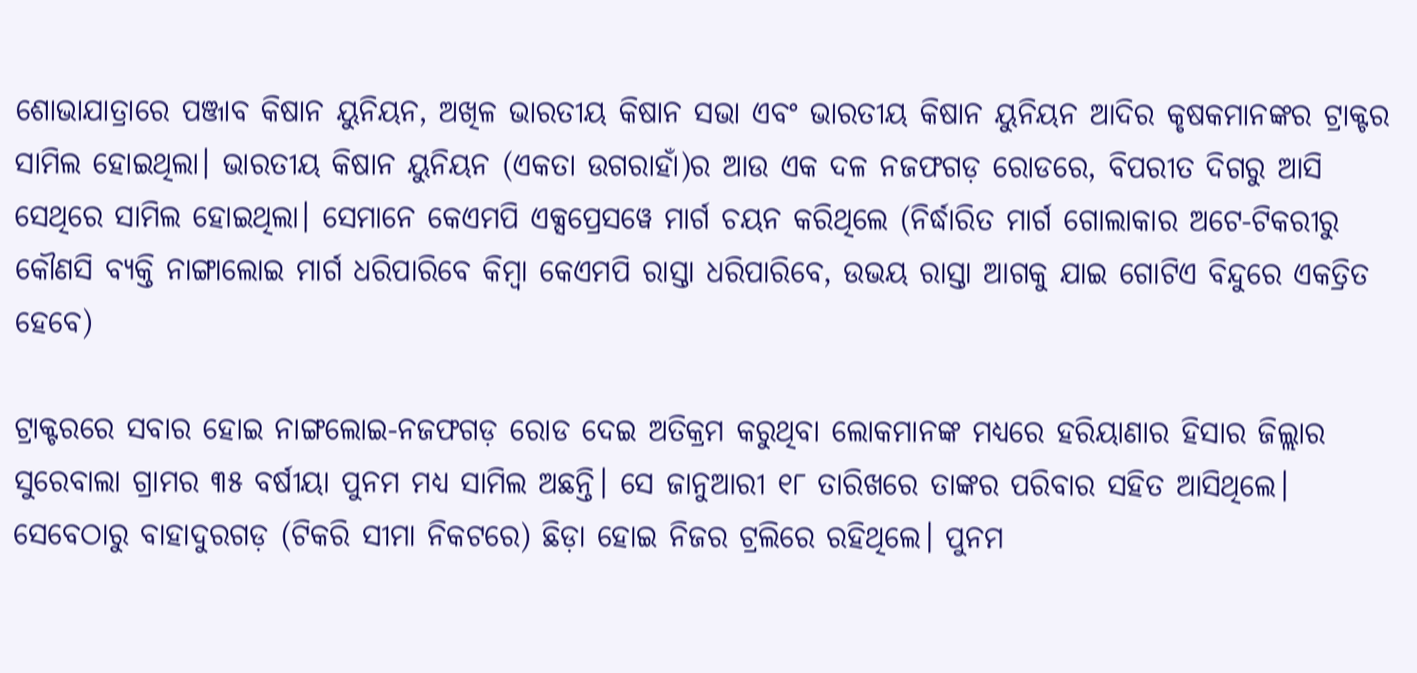ଶୋଭାଯାତ୍ରାରେ ପଞ୍ଜାବ କିଷାନ ୟୁନିୟନ, ଅଖିଳ ଭାରତୀୟ କିଷାନ ସଭା ଏବଂ ଭାରତୀୟ କିଷାନ ୟୁନିୟନ ଆଦିର କୃଷକମାନଙ୍କର ଟ୍ରାକ୍ଟର ସାମିଲ ହୋଇଥିଲା। ଭାରତୀୟ କିଷାନ ୟୁନିୟନ (ଏକତା ଉଗରାହାଁ)ର ଆଉ ଏକ ଦଳ ନଜଫଗଡ଼ ରୋଡରେ, ବିପରୀତ ଦିଗରୁ ଆସି ସେଥିରେ ସାମିଲ ହୋଇଥିଲା। ସେମାନେ କେଏମପି ଏକ୍ସପ୍ରେସୱେ ମାର୍ଗ ଚୟନ କରିଥିଲେ (ନିର୍ଦ୍ଧାରିତ ମାର୍ଗ ଗୋଲାକାର ଅଟେ-ଟିକରୀରୁ କୌଣସି ବ୍ୟକ୍ତି ନାଙ୍ଗାଲୋଇ ମାର୍ଗ ଧରିପାରିବେ କିମ୍ବା କେଏମପି ରାସ୍ତା ଧରିପାରିବେ, ଉଭୟ ରାସ୍ତା ଆଗକୁ ଯାଇ ଗୋଟିଏ ବିନ୍ଦୁରେ ଏକତ୍ରିତ ହେବେ)

ଟ୍ରାକ୍ଟରରେ ସବାର ହୋଇ ନାଙ୍ଗଲୋଇ-ନଜଫଗଡ଼ ରୋଡ ଦେଇ ଅତିକ୍ରମ କରୁଥିବା ଲୋକମାନଙ୍କ ମଧ୍ୟରେ ହରିୟାଣାର ହିସାର ଜିଲ୍ଲାର ସୁରେବାଲା ଗ୍ରାମର ୩୫ ବର୍ଷୀୟା ପୁନମ ମଧ୍ୟ ସାମିଲ ଅଛନ୍ତି। ସେ ଜାନୁଆରୀ ୧୮ ତାରିଖରେ ତାଙ୍କର ପରିବାର ସହିତ ଆସିଥିଲେ। ସେବେଠାରୁ ବାହାଦୁରଗଡ଼ (ଟିକରି ସୀମା ନିକଟରେ) ଛିଡ଼ା ହୋଇ ନିଜର ଟ୍ରଲିରେ ରହିଥିଲେ। ପୁନମ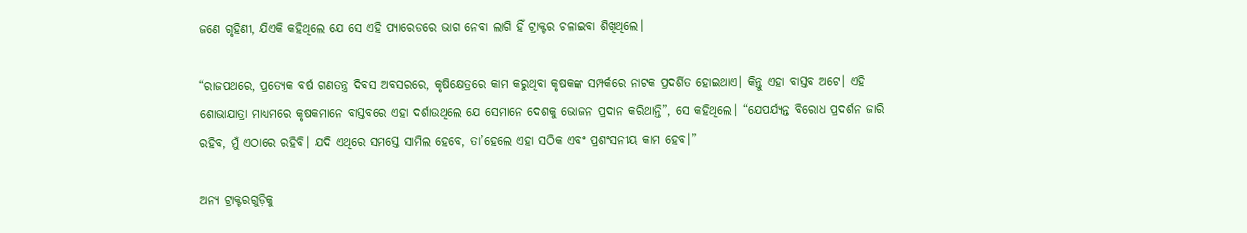ଜଣେ ଗୃହିଣୀ, ଯିଏକି କହିଥିଲେ ଯେ ସେ ଏହି ପ୍ୟାରେଡରେ ଭାଗ ନେବା ଲାଗି ହିଁ ଟ୍ରାକ୍ଟର ଚଳାଇବା ଶିଖିଥିଲେ।

“ରାଜପଥରେ, ପ୍ରତ୍ୟେକ ବର୍ଷ ଗଣତନ୍ତ୍ର ଦିବସ ଅବସରରେ, କୃଷିକ୍ଷେତ୍ରରେ କାମ କରୁଥିବା କୃଷକଙ୍କ ସମ୍ପର୍କରେ ନାଟକ ପ୍ରଦର୍ଶିତ ହୋଇଥାଏ। କିନ୍ତୁ ଏହା ବାସ୍ତବ ଅଟେ। ଏହି ଶୋଭାଯାତ୍ରା ମାଧ୍ୟମରେ କୃଷକମାନେ ବାସ୍ତବରେ ଏହା ଦର୍ଶାଉଥିଲେ ଯେ ସେମାନେ ଦେଶକୁ ଭୋଜନ ପ୍ରଦାନ କରିଥାନ୍ତି”, ସେ କହିଥିଲେ। “ଯେପର୍ଯ୍ୟନ୍ତ ବିରୋଧ ପ୍ରଦର୍ଶନ ଜାରି ରହିବ, ମୁଁ ଏଠାରେ ରହିବି। ଯଦି ଏଥିରେ ସମସ୍ତେ ସାମିଲ ହେବେ, ତା’ହେଲେ ଏହା ସଠିକ ଏବଂ ପ୍ରଶଂସନୀୟ କାମ ହେବ।”

ଅନ୍ୟ ଟ୍ରାକ୍ଟରଗୁଡ଼ିକୁ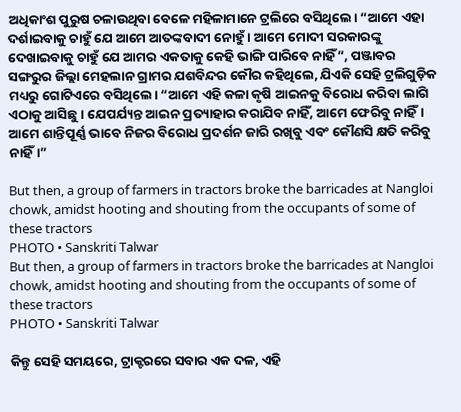ଅଧିକାଂଶ ପୁରୁଷ ଚଳାଉଥିବା ବେଳେ ମହିଳାମାନେ ଟ୍ରଲିରେ ବସିଥିଲେ। “ଆମେ ଏହା ଦର୍ଶାଇବାକୁ ଚାହୁଁ ଯେ ଆମେ ଆତଙ୍କବାଦୀ ନୋହୁଁ। ଆମେ ମୋଦୀ ସରକାରଙ୍କୁ ଦେଖାଇବାକୁ ଚାହୁଁ ଯେ ଆମର ଏକତାକୁ କେହି ଭାଙ୍ଗି ପାରିବେ ନାହିଁ”, ପଞ୍ଜାବର ସଙ୍ଗରୁର ଜିଲ୍ଲା ମେହଲାନ ଗ୍ରାମର ଯଶବିନ୍ଦର କୌର କହିଥିଲେ, ଯିଏକି ସେହି ଟ୍ରଲିଗୁଡ଼ିକ ମଧ୍ୟରୁ ଗୋଟିଏରେ ବସିଥିଲେ। “ଆମେ ଏହି କଳା କୃଷି ଆଇନକୁ ବିରୋଧ କରିବା ଲାଗି ଏଠାକୁ ଆସିଛୁ। ଯେପର୍ଯ୍ୟନ୍ତ ଆଇନ ପ୍ରତ୍ୟାହାର କରାଯିବ ନାହିଁ, ଆମେ ଫେରିବୁ ନାହିଁ। ଆମେ ଶାନ୍ତିପୂର୍ଣ୍ଣ ଭାବେ ନିଜର ବିରୋଧ ପ୍ରଦର୍ଶନ ଜାରି ରଖିବୁ ଏବଂ କୌଣସି କ୍ଷତି କରିବୁ ନାହିଁ।”

But then, a group of farmers in tractors broke the barricades at Nangloi chowk, amidst hooting and shouting from the occupants of some of these tractors
PHOTO • Sanskriti Talwar
But then, a group of farmers in tractors broke the barricades at Nangloi chowk, amidst hooting and shouting from the occupants of some of these tractors
PHOTO • Sanskriti Talwar

କିନ୍ତୁ ସେହି ସମୟରେ, ଟ୍ରାକ୍ଟରରେ ସବାର ଏକ ଦଳ, ଏହି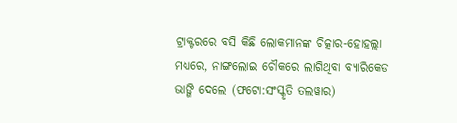ଟ୍ରାକ୍ଟରରେ ବସି କିଛି ଲୋକମାନଙ୍କ ଚିତ୍କାର-ହୋହଲ୍ଲା ମଧ୍ୟରେ, ନାଙ୍ଗଲୋଇ ଚୌକରେ ଲାଗିଥିବା ବ୍ୟାରିକେଡ ଭାଙ୍ଗି ଦେଲେ (ଫଟୋ:ସଂସ୍କୃତି ତଲୱାର)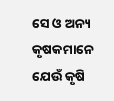ସେ ଓ ଅନ୍ୟ କୃଷକମାନେ ଯେଉଁ କୃଷି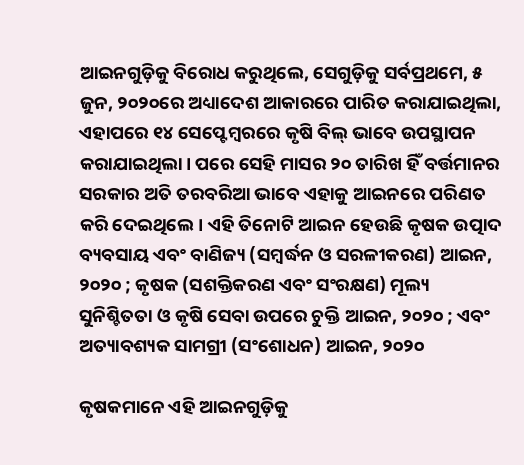ଆଇନଗୁଡ଼ିକୁ ବିରୋଧ କରୁଥିଲେ, ସେଗୁଡ଼ିକୁ ସର୍ବପ୍ରଥମେ, ୫ ଜୁନ, ୨୦୨୦ରେ ଅଧ୍ୟାଦେଶ ଆକାରରେ ପାରିତ କରାଯାଇଥିଲା, ଏହାପରେ ୧୪ ସେପ୍ଟେମ୍ବରରେ କୃଷି ବିଲ୍‌ ଭାବେ ଉପସ୍ଥାପନ କରାଯାଇଥିଲା। ପରେ ସେହି ମାସର ୨୦ ତାରିଖ ହିଁ ବର୍ତ୍ତମାନର ସରକାର ଅତି ତରବରିଆ ଭାବେ ଏହାକୁ ଆଇନରେ ପରିଣତ କରି ଦେଇଥିଲେ। ଏହି ତିନୋଟି ଆଇନ ହେଉଛି କୃଷକ ଉତ୍ପାଦ ବ୍ୟବସାୟ ଏବଂ ବାଣିଜ୍ୟ (ସମ୍ବର୍ଦ୍ଧନ ଓ ସରଳୀକରଣ) ଆଇନ, ୨୦୨୦ ; କୃଷକ (ସଶକ୍ତିକରଣ ଏବଂ ସଂରକ୍ଷଣ) ମୂଲ୍ୟ ସୁନିଶ୍ଚିତତା ଓ କୃଷି ସେବା ଉପରେ ଚୁକ୍ତି ଆଇନ, ୨୦୨୦ ; ଏବଂ ଅତ୍ୟାବଶ୍ୟକ ସାମଗ୍ରୀ (ସଂଶୋଧନ) ଆଇନ, ୨୦୨୦

କୃଷକମାନେ ଏହି ଆଇନଗୁଡ଼ିକୁ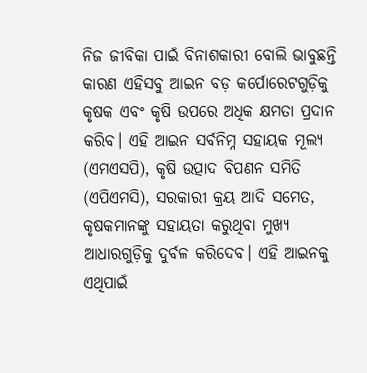ନିଜ ଜୀବିକା ପାଇଁ ବିନାଶକାରୀ ବୋଲି ଭାବୁଛନ୍ତି କାରଣ ଏହିସବୁ ଆଇନ ବଡ଼ କର୍ପୋରେଟଗୁଡ଼ିକୁ କୃଷକ ଏବଂ କୃଷି ଉପରେ ଅଧିକ କ୍ଷମତା ପ୍ରଦାନ କରିବ। ଏହି ଆଇନ ସର୍ବନିମ୍ନ ସହାୟକ ମୂଲ୍ୟ (ଏମଏସପି), କୃଷି ଉତ୍ପାଦ ବିପଣନ ସମିତି (ଏପିଏମସି), ସରକାରୀ କ୍ରୟ ଆଦି ସମେତ, କୃଷକମାନଙ୍କୁ ସହାୟତା କରୁଥିବା ମୁଖ୍ୟ ଆଧାରଗୁଡ଼ିକୁ ଦୁର୍ବଳ କରିଦେବ। ଏହି ଆଇନକୁ ଏଥିପାଇଁ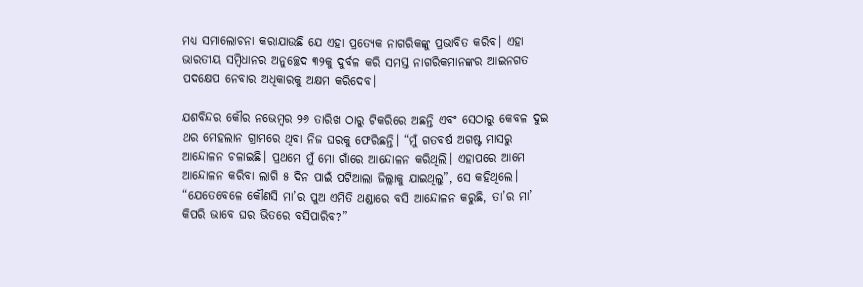ମଧ୍ୟ ସମାଲୋଚନା କରାଯାଉଛି ଯେ ଏହା ପ୍ରତ୍ୟେକ ନାଗରିକଙ୍କୁ ପ୍ରଭାବିତ କରିବ। ଏହା ଭାରତୀୟ ସମ୍ବିଧାନର ଅନୁଚ୍ଛେଦ ୩୨କୁ ଦୁର୍ବଳ କରି ସମସ୍ତ ନାଗରିକମାନଙ୍କର ଆଇନଗତ ପଦକ୍ଷେପ ନେବାର ଅଧିକାରକୁ ଅକ୍ଷମ କରିଦେବ।

ଯଶବିନ୍ଦର କୌର ନଭେମ୍ବର ୨୬ ତାରିଖ ଠାରୁ ଟିକରିରେ ଅଛନ୍ତି ଏବଂ ସେଠାରୁ କେବଳ ଦୁଇ ଥର ମେହଲାନ ଗ୍ରାମରେ ଥିବା ନିଜ ଘରକୁ ଫେରିଛନ୍ତି। “ମୁଁ ଗତବର୍ଷ ଅଗଷ୍ଟ ମାସରୁ ଆନ୍ଦୋଳନ ଚଳାଇଛି। ପ୍ରଥମେ ମୁଁ ମୋ ଗାଁରେ ଆନ୍ଦୋଳନ କରିଥିଲି। ଏହାପରେ ଆମେ ଆନ୍ଦୋଳନ କରିବା ଲାଗି ୫ ଦିନ ପାଇଁ ପଟିଆଲା ଜିଲ୍ଲାକୁ ଯାଇଥିଲୁ”, ସେ କହିଥିଲେ। “ଯେତେବେଳେ କୌଣସି ମା’ର ପୁଅ ଏମିତି ଥଣ୍ଡାରେ ବସି ଆନ୍ଦୋଳନ କରୁଛି, ତା’ର ମା’ କିପରି ଭାବେ ଘର ଭିତରେ ବସିପାରିବ?”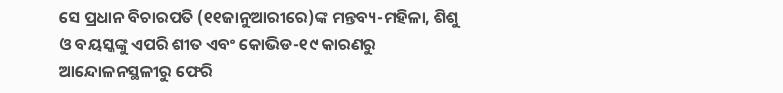ସେ ପ୍ରଧାନ ବିଚାରପତି (୧୧ଜାନୁଆରୀରେ)ଙ୍କ ମନ୍ତବ୍ୟ-ମହିଳା, ଶିଶୁ ଓ ବୟସ୍କଙ୍କୁ ଏପରି ଶୀତ ଏବଂ କୋଭିଡ-୧୯ କାରଣରୁ ଆନ୍ଦୋଳନସ୍ଥଳୀରୁ ଫେରି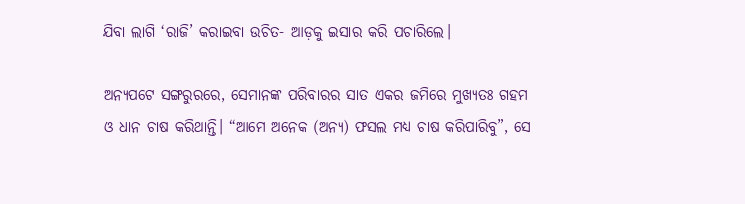ଯିବା ଲାଗି ‘ରାଜି’ କରାଇବା ଉଚିତ- ଆଡ଼କୁ ଇସାର କରି ପଚାରିଲେ।

ଅନ୍ୟପଟେ ସଙ୍ଗରୁରରେ, ସେମାନଙ୍କ ପରିବାରର ସାତ ଏକର ଜମିରେ ମୁଖ୍ୟତଃ ଗହମ ଓ ଧାନ ଚାଷ କରିଥାନ୍ତି। “ଆମେ ଅନେକ (ଅନ୍ୟ) ଫସଲ ମଧ୍ୟ ଚାଷ କରିପାରିବୁ”, ସେ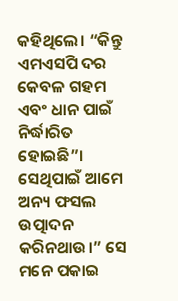କହିଥିଲେ। “କିନ୍ତୁ ଏମଏସପି ଦର କେବଳ ଗହମ ଏବଂ ଧାନ ପାଇଁ ନିର୍ଦ୍ଧାରିତ ହୋଇଛି”। ସେଥିପାଇଁ ଆମେ ଅନ୍ୟ ଫସଲ ଉତ୍ପାଦନ କରିନଥାଉ।” ସେ ମନେ ପକାଇ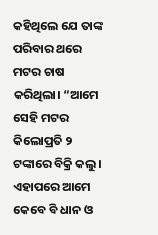କହିଥିଲେ ଯେ ତାଙ୍କ ପରିବାର ଥରେ ମଟର ଚାଷ କରିଥିଲା। “ଆମେ ସେହି ମଟର କିଲୋପ୍ରତି ୨ ଟଙ୍କାରେ ବିକ୍ରି କଲୁ। ଏହାପରେ ଆମେ କେବେ ବି ଧାନ ଓ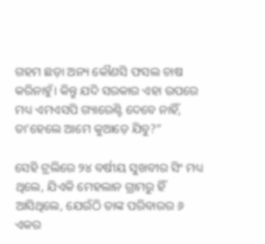ଗହମ ଛଡ଼ା ଅନ୍ୟ କୌଣସି ଫସଲ ଚାଷ କରିନାହୁଁ। କିନ୍ତୁ ଯଦି ସରକାର ଏହା ଉପରେ ମଧ୍ୟ ଏମଏସପି ଗ୍ୟାରେଣ୍ଟି ଦେବେ ନାହିଁ, ତା’ହେଲେ ଆମେ କୁଆଡ଼େ ଯିବୁ?”

ସେହି ଟ୍ରଲିରେ ୨୪ ବର୍ଷୀୟ ସୁଖବୀର ସିଂ ମଧ୍ୟ ଥିଲେ, ଯିଏକି ମେହଲାନ ଗ୍ରାମରୁ ହିଁ ଆସିଥିଲେ, ଯେଉଁଠି ତାଙ୍କ ପରିବାରର ୬ ଏକର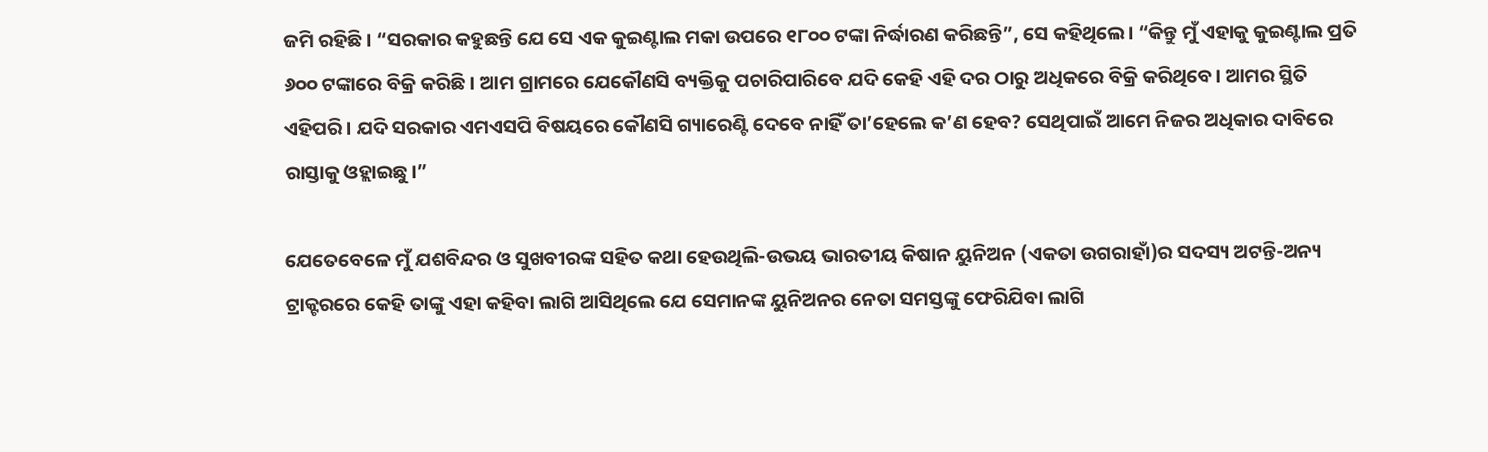ଜମି ରହିଛି। “ସରକାର କହୁଛନ୍ତି ଯେ ସେ ଏକ କୁଇଣ୍ଟାଲ ମକା ଉପରେ ୧୮୦୦ ଟଙ୍କା ନିର୍ଦ୍ଧାରଣ କରିଛନ୍ତି”, ସେ କହିଥିଲେ। “କିନ୍ତୁ ମୁଁ ଏହାକୁ କୁଇଣ୍ଟାଲ ପ୍ରତି ୬୦୦ ଟଙ୍କାରେ ବିକ୍ରି କରିଛି। ଆମ ଗ୍ରାମରେ ଯେକୌଣସି ବ୍ୟକ୍ତିକୁ ପଚାରିପାରିବେ ଯଦି କେହି ଏହି ଦର ଠାରୁ ଅଧିକରେ ବିକ୍ରି କରିଥିବେ। ଆମର ସ୍ଥିତି ଏହିପରି। ଯଦି ସରକାର ଏମଏସପି ବିଷୟରେ କୌଣସି ଗ୍ୟାରେଣ୍ଟି ଦେବେ ନାହିଁ ତା’ହେଲେ କ’ଣ ହେବ? ସେଥିପାଇଁ ଆମେ ନିଜର ଅଧିକାର ଦାବିରେ ରାସ୍ତାକୁ ଓହ୍ଲାଇଛୁ।”

ଯେତେବେଳେ ମୁଁ ଯଶବିନ୍ଦର ଓ ସୁଖବୀରଙ୍କ ସହିତ କଥା ହେଉଥିଲି-ଉଭୟ ଭାରତୀୟ କିଷାନ ୟୁନିଅନ (ଏକତା ଉଗରାହାଁ)ର ସଦସ୍ୟ ଅଟନ୍ତି-ଅନ୍ୟ ଟ୍ରାକ୍ଟରରେ କେହି ତାଙ୍କୁ ଏହା କହିବା ଲାଗି ଆସିଥିଲେ ଯେ ସେମାନଙ୍କ ୟୁନିଅନର ନେତା ସମସ୍ତଙ୍କୁ ଫେରିଯିବା ଲାଗି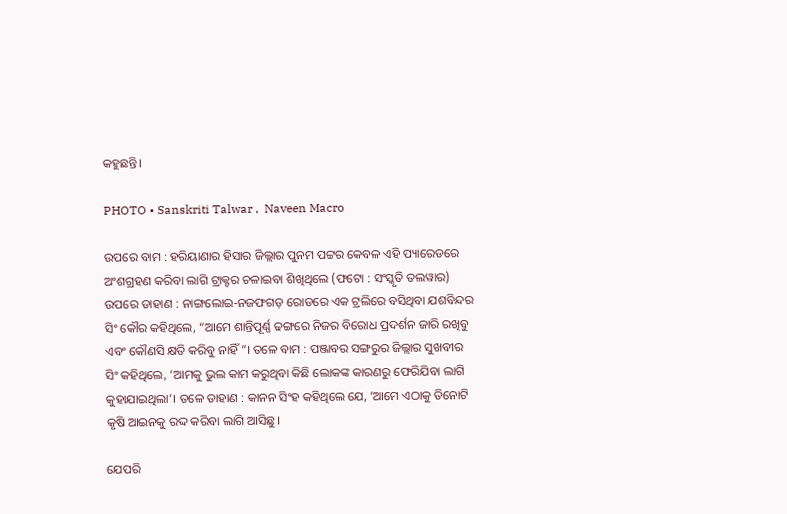କହୁଛନ୍ତି।

PHOTO • Sanskriti Talwar ,  Naveen Macro

ଉପରେ ବାମ : ହରିୟାଣାର ହିସାର ଜିଲ୍ଲାର ପୁନମ ପଟ୍ଟର କେବଳ ଏହି ପ୍ୟାରେଡରେ ଅଂଶଗ୍ରହଣ କରିବା ଲାଗି ଟ୍ରାକ୍ଟର ଚଳାଇବା ଶିଖିଥିଲେ (ଫଟୋ : ସଂସ୍କୃତି ତଲୱାର) ଉପରେ ଡାହାଣ : ନାଙ୍ଗଲୋଇ-ନଜଫଗଡ଼ ରୋଡରେ ଏକ ଟ୍ରଲିରେ ବସିଥିବା ଯଶବିନ୍ଦର ସିଂ କୌର କହିଥିଲେ, “ଆମେ ଶାନ୍ତିପୂର୍ଣ୍ଣ ଢଙ୍ଗରେ ନିଜର ବିରୋଧ ପ୍ରଦର୍ଶନ ଜାରି ରଖିବୁ ଏବଂ କୌଣସି କ୍ଷତି କରିବୁ ନାହିଁ”। ତଳେ ବାମ : ପଞ୍ଜାବର ସଙ୍ଗରୁର ଜିଲ୍ଲାର ସୁଖବୀର ସିଂ କହିଥିଲେ, ‘ଆମକୁ ଭୁଲ କାମ କରୁଥିବା କିଛି ଲୋକଙ୍କ କାରଣରୁ ଫେରିଯିବା ଲାଗି କୁହାଯାଇଥିଲା’। ତଳେ ଡାହାଣ : କାନନ ସିଂହ କହିଥିଲେ ଯେ, ‘ଆମେ ଏଠାକୁ ତିନୋଟି କୃଷି ଆଇନକୁ ରଦ୍ଦ କରିବା ଲାଗି ଆସିଛୁ।

ଯେପରି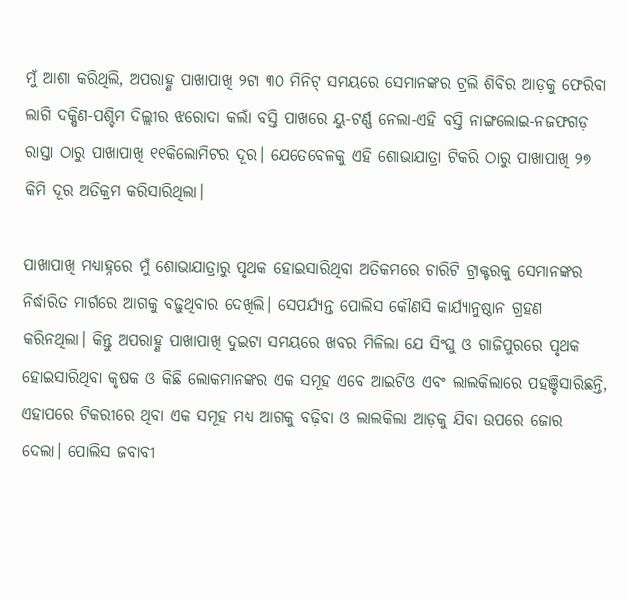ମୁଁ ଆଶା କରିଥିଲି, ଅପରାହ୍ଣ ପାଖାପାଖି ୨ଟା ୩୦ ମିନିଟ୍ ସମୟରେ ସେମାନଙ୍କର ଟ୍ରଲି ଶିବିର ଆଡ଼କୁ ଫେରିବା ଲାଗି ଦକ୍ଷିଣ-ପଶ୍ଚିମ ଦିଲ୍ଲୀର ଝରୋଦା କଲାଁ ବସ୍ତି ପାଖରେ ୟୁ-ଟର୍ଣ୍ଣ ନେଲା-ଏହି ବସ୍ତି ନାଙ୍ଗଲୋଇ-ନଜଫଗଡ଼ ରାସ୍ତା ଠାରୁ ପାଖାପାଖି ୧୧କିଲୋମିଟର ଦୂର। ଯେତେବେଳକୁ ଏହି ଶୋଭାଯାତ୍ରା ଟିକରି ଠାରୁ ପାଖାପାଖି ୨୭ କିମି ଦୂର ଅତିକ୍ରମ କରିସାରିଥିଲା।

ପାଖାପାଖି ମଧ୍ୟାହ୍ନରେ ମୁଁ ଶୋଭାଯାତ୍ରାରୁ ପୃଥକ ହୋଇସାରିଥିବା ଅତିକମରେ ଚାରିଟି ଟ୍ରାକ୍ଟରକୁ ସେମାନଙ୍କର ନିର୍ଦ୍ଧାରିତ ମାର୍ଗରେ ଆଗକୁ ବଢ଼ୁଥିବାର ଦେଖିଲି। ସେପର୍ଯ୍ୟନ୍ତ ପୋଲିସ କୌଣସି କାର୍ଯ୍ୟାନୁଷ୍ଠାନ ଗ୍ରହଣ କରିନଥିଲା। କିନ୍ତୁ ଅପରାହ୍ଣ ପାଖାପାଖି ଦୁଇଟା ସମୟରେ ଖବର ମିଳିଲା ଯେ ସିଂଘୁ ଓ ଗାଜିପୁରରେ ପୃଥକ ହୋଇସାରିଥିବା କୃଷକ ଓ କିଛି ଲୋକମାନଙ୍କର ଏକ ସମୂହ ଏବେ ଆଇଟିଓ ଏବଂ ଲାଲକିଲାରେ ପହଞ୍ଚିସାରିଛନ୍ତି, ଏହାପରେ ଟିକରୀରେ ଥିବା ଏକ ସମୂହ ମଧ୍ୟ ଆଗକୁ ବଢ଼ିବା ଓ ଲାଲକିଲା ଆଡ଼କୁ ଯିବା ଉପରେ ଜୋର ଦେଲା। ପୋଲିସ ଜବାବୀ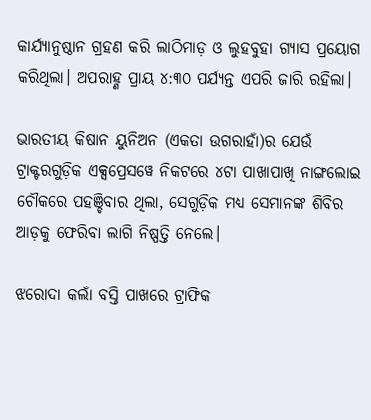କାର୍ଯ୍ୟାନୁଷ୍ଠାନ ଗ୍ରହଣ କରି ଲାଠିମାଡ଼ ଓ ଲୁହବୁହା ଗ୍ୟାସ ପ୍ରୟୋଗ କରିଥିଲା। ଅପରାହ୍ଣ ପ୍ରାୟ ୪:୩୦ ପର୍ଯ୍ୟନ୍ତ ଏପରି ଜାରି ରହିଲା।

ଭାରତୀୟ କିଷାନ ୟୁନିଅନ (ଏକତା ଉଗରାହାଁ)ର ଯେଉଁ ଟ୍ରାକ୍ଟରଗୁଡ଼ିକ ଏକ୍ସପ୍ରେସୱେ ନିକଟରେ ୪ଟା ପାଖାପାଖି ନାଙ୍ଗଲୋଇ ଚୌକରେ ପହଞ୍ଚିବାର ଥିଲା, ସେଗୁଡ଼ିକ ମଧ୍ୟ ସେମାନଙ୍କ ଶିବିର ଆଡ଼କୁ ଫେରିବା ଲାଗି ନିଷ୍ପତ୍ତି ନେଲେ।

ଝରୋଦା କଲାଁ ବସ୍ତି ପାଖରେ ଟ୍ରାଫିକ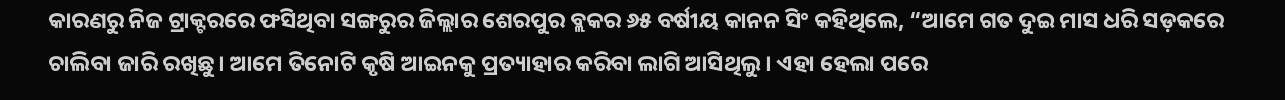କାରଣରୁ ନିଜ ଟ୍ରାକ୍ଟରରେ ଫସିଥିବା ସଙ୍ଗରୁର ଜିଲ୍ଲାର ଶେରପୁର ବ୍ଲକର ୬୫ ବର୍ଷୀୟ କାନନ ସିଂ କହିଥିଲେ, “ଆମେ ଗତ ଦୁଇ ମାସ ଧରି ସଡ଼କରେ ଚାଲିବା ଜାରି ରଖିଛୁ। ଆମେ ତିନୋଟି କୃଷି ଆଇନକୁ ପ୍ରତ୍ୟାହାର କରିବା ଲାଗି ଆସିଥିଲୁ। ଏହା ହେଲା ପରେ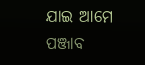ଯାଇ ଆମେ ପଞ୍ଜାବ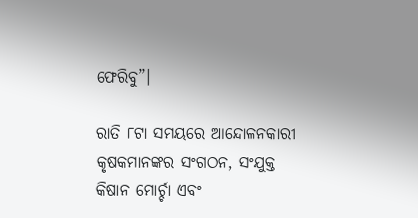ଫେରିବୁ”।

ରାତି ୮ଟା ସମୟରେ ଆନ୍ଦୋଳନକାରୀ କୃଷକମାନଙ୍କର ସଂଗଠନ, ସଂଯୁକ୍ତ କିଷାନ ମୋର୍ଚ୍ଚା ଏବଂ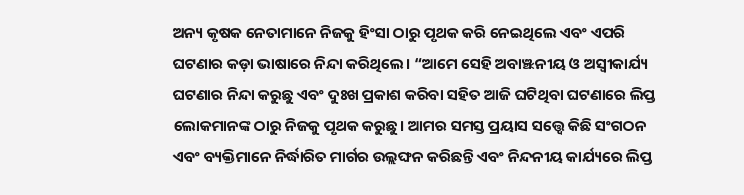ଅନ୍ୟ କୃଷକ ନେତାମାନେ ନିଜକୁ ହିଂସା ଠାରୁ ପୃଥକ କରି ନେଇଥିଲେ ଏବଂ ଏପରି ଘଟଣାର କଡ଼ା ଭାଷାରେ ନିନ୍ଦା କରିଥିଲେ। “ଆମେ ସେହି ଅବାଞ୍ଝନୀୟ ଓ ଅସ୍ୱୀକାର୍ଯ୍ୟ ଘଟଣାର ନିନ୍ଦା କରୁଛୁ ଏବଂ ଦୁଃଖ ପ୍ରକାଶ କରିବା ସହିତ ଆଜି ଘଟିଥିବା ଘଟଣାରେ ଲିପ୍ତ ଲୋକମାନଙ୍କ ଠାରୁ ନିଜକୁ ପୃଥକ କରୁଛୁ। ଆମର ସମସ୍ତ ପ୍ରୟାସ ସତ୍ତ୍ୱେ କିଛି ସଂଗଠନ ଏବଂ ବ୍ୟକ୍ତିମାନେ ନିର୍ଦ୍ଧାରିତ ମାର୍ଗର ଉଲ୍ଲଙ୍ଘନ କରିଛନ୍ତି ଏବଂ ନିନ୍ଦନୀୟ କାର୍ଯ୍ୟରେ ଲିପ୍ତ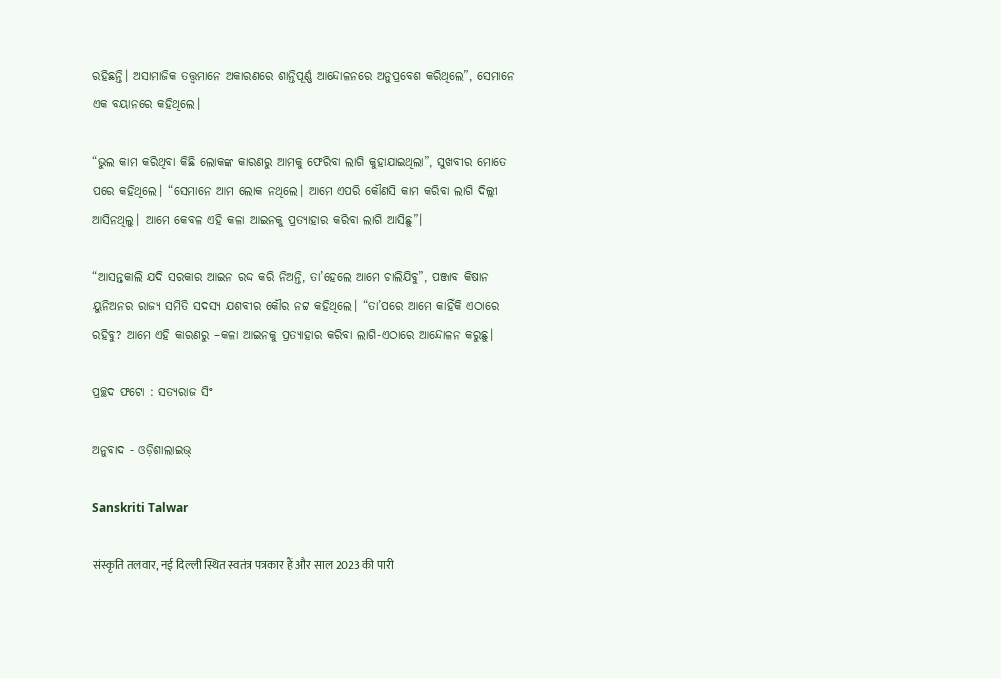ରହିଛନ୍ତି। ଅସାମାଜିକ ତତ୍ତ୍ୱମାନେ ଅକାରଣରେ ଶାନ୍ତିପୂର୍ଣ୍ଣ ଆନ୍ଦୋଳନରେ ଅନୁପ୍ରବେଶ କରିଥିଲେ”, ସେମାନେ ଏକ ବୟାନରେ କହିଥିଲେ।

“ଭୁଲ କାମ କରିଥିବା କିଛି ଲୋକଙ୍କ କାରଣରୁ ଆମକୁ ଫେରିବା ଲାଗି କୁହାଯାଇଥିଲା”, ସୁଖବୀର ମୋତେ ପରେ କହିଥିଲେ। “ସେମାନେ ଆମ ଲୋକ ନଥିଲେ। ଆମେ ଏପରି କୌଣସି କାମ କରିବା ଲାଗି ଦିଲ୍ଲୀ ଆସିନଥିଲୁ। ଆମେ କେବଳ ଏହି କଳା ଆଇନକୁ ପ୍ରତ୍ୟାହାର କରିବା ଲାଗି ଆସିଛୁ”।

“ଆସନ୍ତକାଲି ଯଦି ସରକାର ଆଇନ ରଦ୍ଦ କରି ନିଅନ୍ତି, ତା’ହେଲେ ଆମେ ଚାଲିଯିବୁ”, ପଞ୍ଜାବ କିଷାନ ୟୁନିଅନର ରାଜ୍ୟ ସମିତି ସଦସ୍ୟ ଯଶବୀର କୌର ନଟ୍ଟ କହିଥିଲେ। “ତା’ପରେ ଆମେ କାହିଁକି ଏଠାରେ ରହିବୁ? ଆମେ ଏହି କାରଣରୁ –କଳା ଆଇନକୁ ପ୍ରତ୍ୟାହାର କରିବା ଲାଗି-ଏଠାରେ ଆନ୍ଦୋଳନ କରୁଛୁ।

ପ୍ରଚ୍ଛଦ ଫଟୋ : ସତ୍ୟରାଜ ସିଂ

ଅନୁବାଦ - ଓଡ଼ିଶାଲାଇଭ୍‍

Sanskriti Talwar

संस्कृति तलवार, नई दिल्ली स्थित स्वतंत्र पत्रकार हैं और साल 2023 की पारी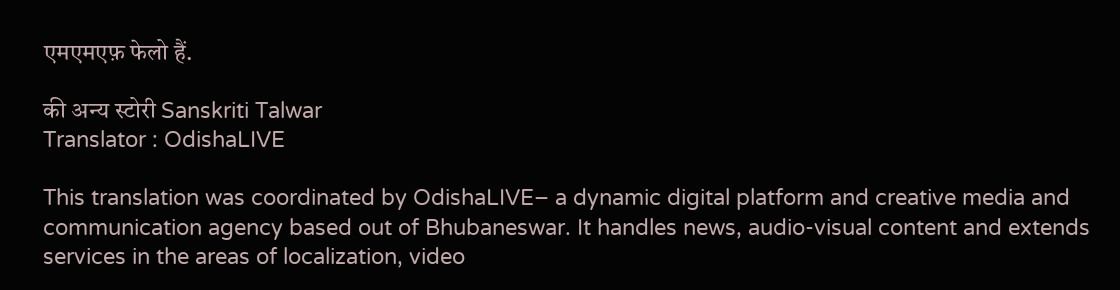एमएमएफ़ फेलो हैं.

की अन्य स्टोरी Sanskriti Talwar
Translator : OdishaLIVE

This translation was coordinated by OdishaLIVE– a dynamic digital platform and creative media and communication agency based out of Bhubaneswar. It handles news, audio-visual content and extends services in the areas of localization, video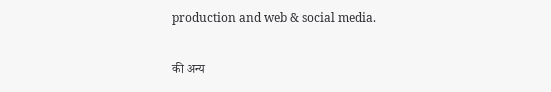production and web & social media.

की अन्य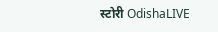स्टोरी OdishaLIVE